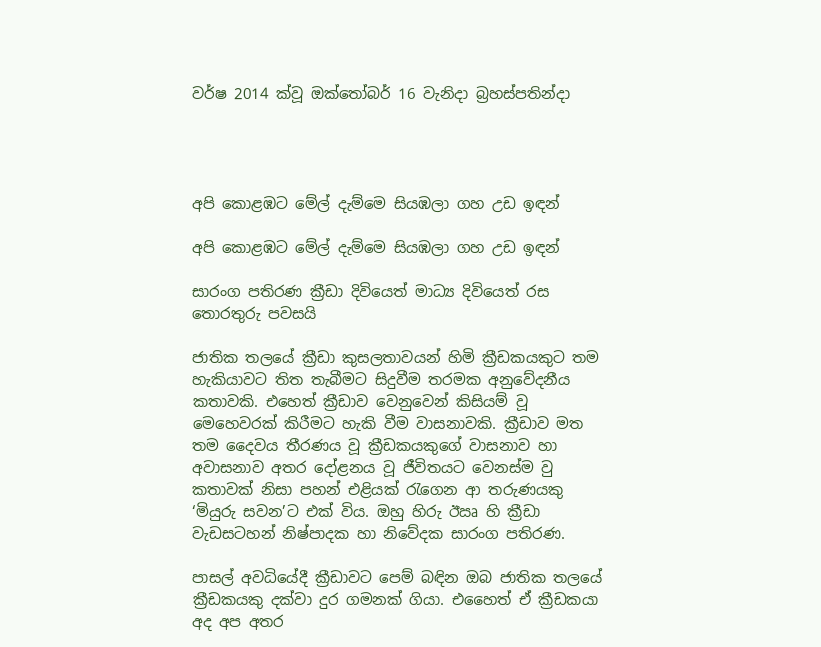වර්ෂ 2014 ක්වූ ඔක්තෝබර් 16 වැනිදා බ්‍රහස්පතින්දා




අපි කොළඹට මේල් දැම්මෙ සියඹලා ගහ උඩ ඉඳන්

අපි කොළඹට මේල් දැම්මෙ සියඹලා ගහ උඩ ඉඳන්

සාරංග පතිරණ ක්‍රීඩා දිවියෙත් මාධ්‍ය දිවියෙත් රස තොරතුරු පවසයි

ජාතික තලයේ ක්‍රීඩා කුසලතාවයන් හිමි ක්‍රීඩකයකුට තම හැකියාවට තිත තැබීමට සිදුවීම තරමක අනුවේදනීය කතාවකි. එහෙත් ක්‍රීඩාව වෙනුවෙන් කිසියම් වූ මෙහෙවරක් කිරීමට හැකි වීම වාසනාවකි. ක්‍රීඩාව මත තම දෛවය තීරණය වූ ක්‍රීඩකයකුගේ වාසනාව හා අවාසනාව අතර දෝළනය වූ ජීවිතයට වෙනස්ම වු කතාවක් නිසා පහන් එළියක් රැගෙන ආ තරුණයකු ‘මියුරු සවන’ට එක් විය. ඔහු හිරු ඊඍ හි ක්‍රීඩා වැඩසටහන් නිෂ්පාදක හා නිවේදක සාරංග පතිරණ.

පාසල් අවධියේදී ක්‍රීඩාවට පෙම් බඳින ඔබ ජාතික තලයේ ක්‍රීඩකයකු දක්වා දුර ගමනක් ගියා. එහෛත් ඒ ක්‍රීඩකයා අද අප අතර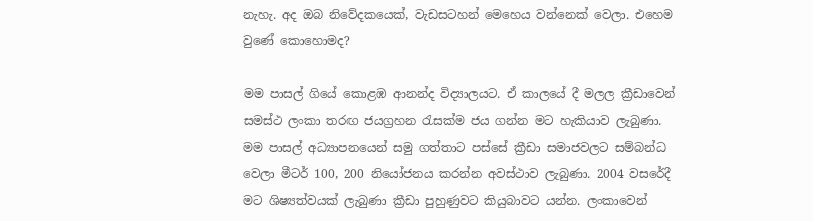නැහැ. අද ඔබ නිවේදකයෙක්, වැඩසටහන් මෙහෙය වන්නෙක් වෙලා. එහෙම වුණේ කොහොමද?

මම පාසල් ගියේ කොළඹ ආනන්ද විද්‍යාලයට. ඒ කාලයේ දී මලල ක්‍රීඩාවෙන් සමස්ථ ලංකා තරඟ ජයග්‍රහන රැසක්ම ජය ගන්න මට හැකියාව ලැබුණා. මම පාසල් අධ්‍යාපනයෙන් සමු ගත්තාට පස්සේ ක්‍රීඩා සමාජවලට සම්බන්ධ වෙලා මීටර් 100, 200 නියෝජනය කරන්න අවස්ථාව ලැබුණා. 2004 වසරේදී මට ශිෂ්‍යත්වයක් ලැබුණා ක්‍රීඩා පුහුණුවට කියුබාවට යන්න. ලංකාවෙන්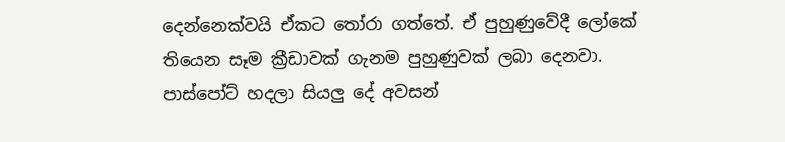දෙන්නෙක්වයි ඒකට තෝරා ගත්තේ. ඒ පුහුණුවේදී ලෝකේ තියෙන සෑම ක්‍රීඩාවක් ගැනම පුහුණුවක් ලබා දෙනවා. පාස්පෝට් හදලා සියලු දේ අවසන්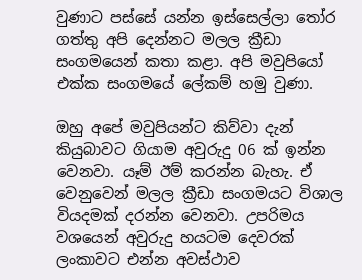වුණාට පස්සේ යන්න ඉස්සෙල්ලා තෝර ගත්තු අපි දෙන්නට මලල ක්‍රීඩා සංගමයෙන් කතා කළා. අපි මවුපියෝ එක්ක සංගමයේ ලේකම් හමු වුණා.

ඔහු අපේ මවුපියන්ට කිව්වා දැන් කියුබාවට ගියාම අවුරුදු 06 ක් ඉන්න වෙනවා. යෑම් ඊම් කරන්න බැහැ. ඒ වෙනුවෙන් මලල ක්‍රීඩා සංගමයට විශාල වියදමක් දරන්න වෙනවා. උපරිමය වශයෙන් අවුරුදු හයටම දෙවරක් ලංකාවට එන්න අවස්ථාව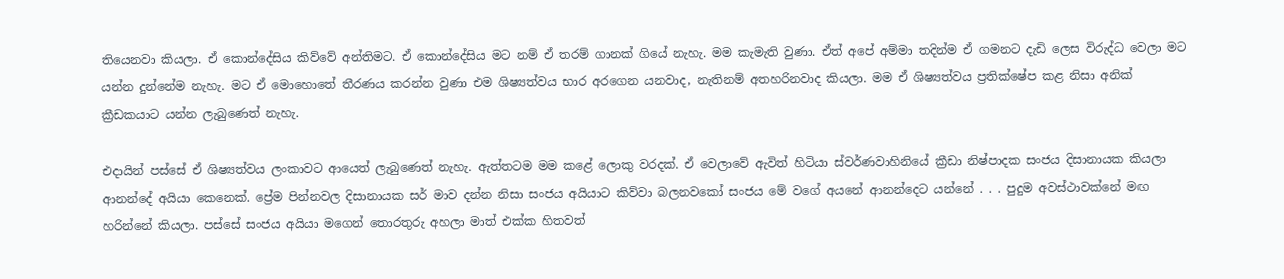තියෙනවා කියලා. ඒ කොන්දේසිය කිව්වේ අන්තිමට. ඒ කොන්දේසිය මට නම් ඒ තරම් ගානක් ගියේ නැහැ. මම කැමැති වුණා. ඒත් අපේ අම්මා තදින්ම ඒ ගමනට දැඩි ලෙස විරුද්ධ වෙලා මට යන්න දුන්නේම නැහැ. මට ඒ මොහොතේ තීරණය කරන්න වුණා එම ශිෂ්‍යත්වය භාර අරගෙන යනවාද, නැතිනම් අතහරිනවාද කියලා. මම ඒ ශිෂ්‍යත්වය ප්‍රතික්ෂේප කළ නිසා අනික් ක්‍රීඩකයාට යන්න ලැබුණෙත් නැහැ.

එදායින් පස්සේ ඒ ශිෂ්‍යත්වය ලංකාවට ආයෙත් ලැබුණෙත් නැහැ. ඇත්තටම මම කළේ ලොකු වරදක්. ඒ වෙලාවේ ඇවිත් හිටියා ස්වර්ණවාහිනියේ ක්‍රීඩා නිෂ්පාදක සංජය දිසානායක කියලා ආනන්දේ අයියා කෙනෙක්. ප්‍රේම පින්නවල දිසානායක සර් මාව දන්න නිසා සංජය අයියාට කිව්වා බලනවකෝ සංජය මේ වගේ අයනේ ආනන්දෙට යන්නේ . . . පුදුම අවස්ථාවක්නේ මඟ හරින්නේ කියලා. පස්සේ සංජය අයියා මගෙන් තොරතුරු අහලා මාත් එක්ක හිතවත්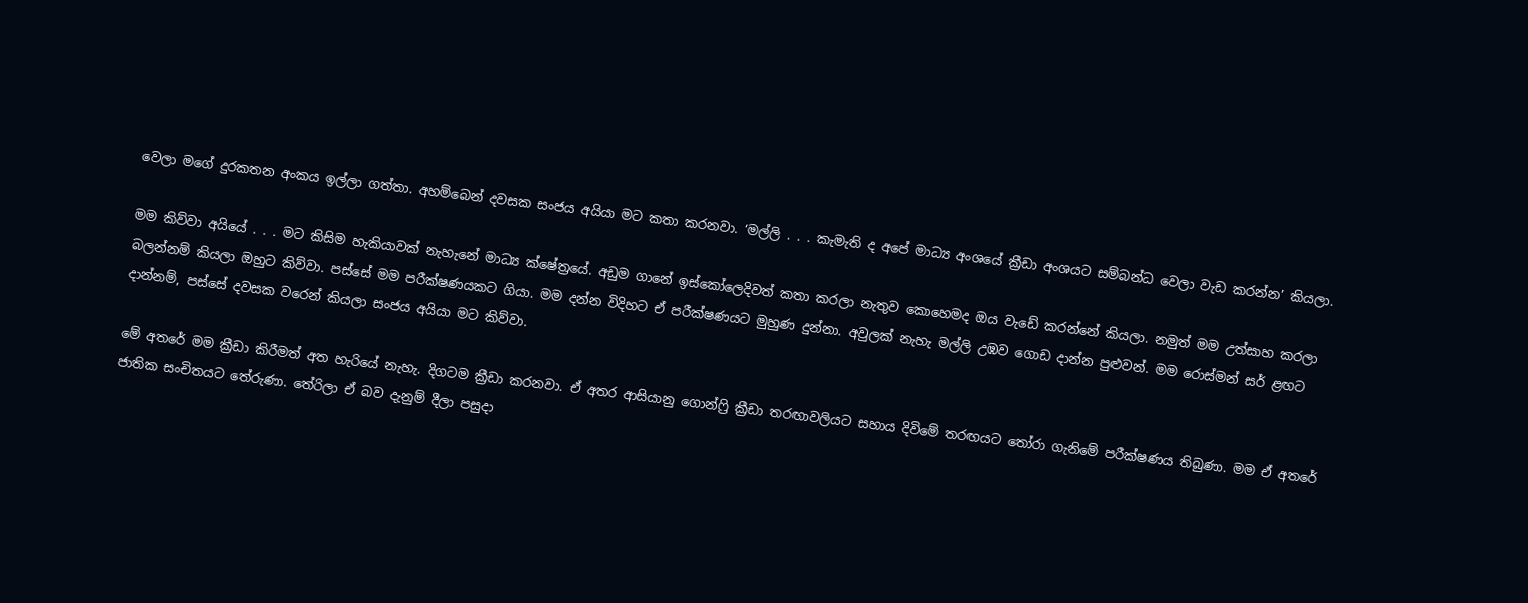වෙලා මගේ දුරකතන අංකය ඉල්ලා ගත්තා. අහම්බෙන් දවසක සංජය අයියා මට කතා කරනවා. ‘මල්ලි . . . කැමැති ද අපේ මාධ්‍ය අංශයේ ක්‍රීඩා අංශයට සම්බන්ධ වෙලා වැඩ කරන්න’ කියලා.

මම කිව්වා අයියේ . . . මට කිසිම හැකියාවක් නැහැනේ මාධ්‍ය ක්ෂේත්‍රයේ. අඩුම ගානේ ඉස්කෝලෙදිවත් කතා කරලා නැතුව කොහෙමද ඔය වැඩේ කරන්නේ කියලා. නමුත් මම උත්සාහ කරලා බලන්නම් කියලා ඔහුට කිව්වා. පස්සේ මම පරීක්ෂණයකට ගියා. මම දන්න විදිහට ඒ පරීක්ෂණයට මුහුණ දුන්නා. අවුලක් නැහැ මල්ලි උඹව ගොඩ දාන්න පුළුවන්. මම රොස්මන් සර් ළඟට දාන්නම්, පස්සේ දවසක වරෙන් කියලා සංජය අයියා මට කිව්වා.

මේ අතරේ මම ක්‍රීඩා කිරීමත් අත හැරියේ නැහැ. දිගටම ක්‍රීඩා කරනවා. ඒ අතර ආසියානු ගොන්ෆ්‍රි ක්‍රීඩා තරඟාවලියට සහාය දිවිමේ තරඟයට තෝරා ගැනිමේ පරීක්ෂණය තිබුණා. මම ඒ අතරේ ජාතික සංචිතයට තේරුණා. තේරිලා ඒ බව දැනුම් දීලා පසුදා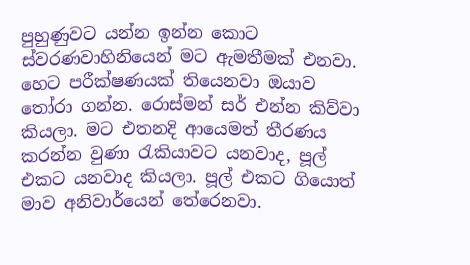පුහුණුවට යන්න ඉන්න කොට ස්වරණවාහිනියෙන් මට ඇමතීමක් එනවා. හෙට පරීක්ෂණයක් තියෙනවා ඔයාව තෝරා ගන්න. රොස්මන් සර් එන්න කිව්වා කියලා. මට එතනදි ආයෙමත් තීරණය කරන්න වුණා රැකියාවට යනවාද, පූල් එකට යනවාද කියලා. පූල් එකට ගියොත් මාව අනිවාර්යෙන් තේරෙනවා.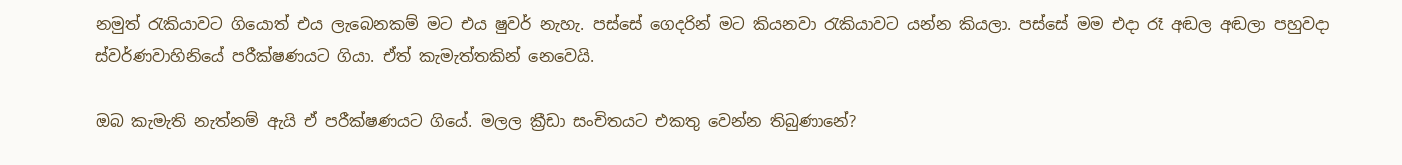නමුත් රැකියාවට ගියොත් එය ලැබෙනකම් මට එය ෂුවර් නැහැ. පස්සේ ගෙදරින් මට කියනවා රැකියාවට යන්න කියලා. පස්සේ මම එදා රෑ අඬල අඬලා පහුවදා ස්වර්ණවාහිනියේ පරීක්ෂණයට ගියා. ඒත් කැමැත්තකින් නෙවෙයි.

ඔබ කැමැති නැත්නම් ඇයි ඒ පරීක්ෂණයට ගියේ. මලල ක්‍රීඩා සංචිතයට එකතු වෙන්න තිබුණානේ?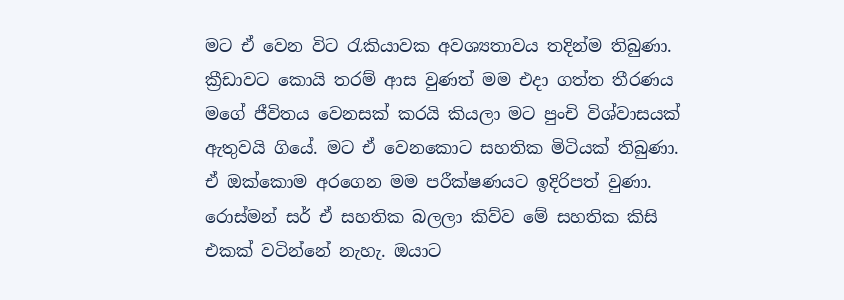මට ඒ වෙන විට රැකියාවක අවශ්‍යතාවය තදින්ම තිබුණා. ක්‍රීඩාවට කොයි තරම් ආස වුණත් මම එදා ගත්ත තීරණය මගේ ජීවිතය වෙනසක් කරයි කියලා මට පුංචි විශ්වාසයක් ඇතුවයි ගියේ. මට ඒ වෙනකොට සහතික මිටියක් තිබුණා. ඒ ඔක්කොම අරගෙන මම පරීක්ෂණයට ඉදිරිපත් වුණා. රොස්මන් සර් ඒ සහතික බලලා කිව්ව මේ සහතික කිසි එකක් වටින්නේ නැහැ. ඔයාට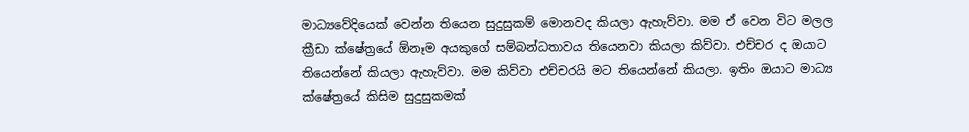මාධ්‍යවේදියෙක් වෙන්න තියෙන සුදුසුකම් මොනවද කියලා ඇහැව්වා. මම ඒ වෙන විට මලල ක්‍රීඩා ක්ෂේත්‍රයේ ඕනෑම අයකුගේ සම්බන්ධතාවය තියෙනවා කියලා කිව්වා. එච්චර ද ඔයාට තියෙන්නේ කියලා ඇහැව්වා. මම කිව්වා එච්චරයි මට තියෙන්නේ කියලා. ඉතිං ඔයාට මාධ්‍ය ක්ෂේත්‍රයේ කිසිම සුදුසුකමක්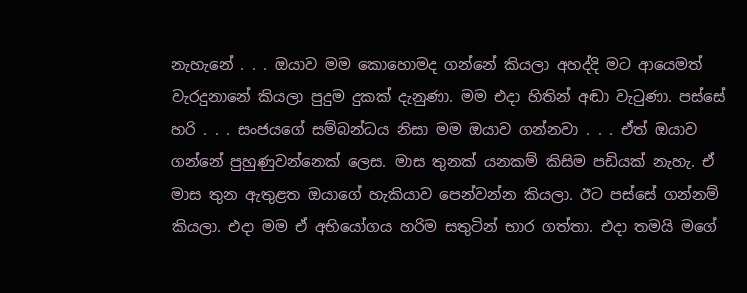නැහැනේ . . . ඔයාව මම කොහොමද ගන්නේ කියලා අහද්දි මට ආයෙමත් වැරදුනානේ කියලා පුදුම දුකක් දැනුණා. මම එදා හිතින් අඬා වැටුණා. පස්සේ හරි . . . සංජයගේ සම්බන්ධය නිසා මම ඔයාව ගන්නවා . . . ඒත් ඔයාව ගන්නේ පුහුණුවන්නෙක් ලෙස. මාස තුනක් යනකම් කිසිම පඩියක් නැහැ. ඒ මාස තුන ඇතුළත ඔයාගේ හැකියාව පෙන්වන්න කියලා. ඊට පස්සේ ගන්නම් කියලා. එදා මම ඒ අභියෝගය හරිම සතුටින් භාර ගත්තා. එදා තමයි මගේ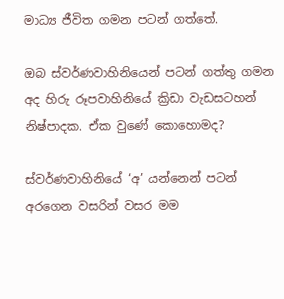මාධ්‍ය ජීවිත ගමන පටන් ගත්තේ.

ඔබ ස්වර්ණවාහිනියෙන් පටන් ගත්තු ගමන අද හිරු රූපවාහිනියේ ක්‍රිඩා වැඩසටහන් නිෂ්පාදක. ඒක වුණේ කොහොමද?

ස්වර්ණවාහිනියේ ‘අ’ යන්නෙන් පටන් අරගෙන වසරින් වසර මම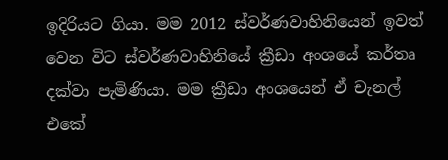ඉදිරියට ගියා. මම 2012 ස්වර්ණවාහිනියෙන් ඉවත් වෙන විට ස්වර්ණවාහිනියේ ක්‍රීඩා අංශයේ කර්තෘ දක්වා පැමිණියා. මම ක්‍රීඩා අංශයෙන් ඒ චැනල් එකේ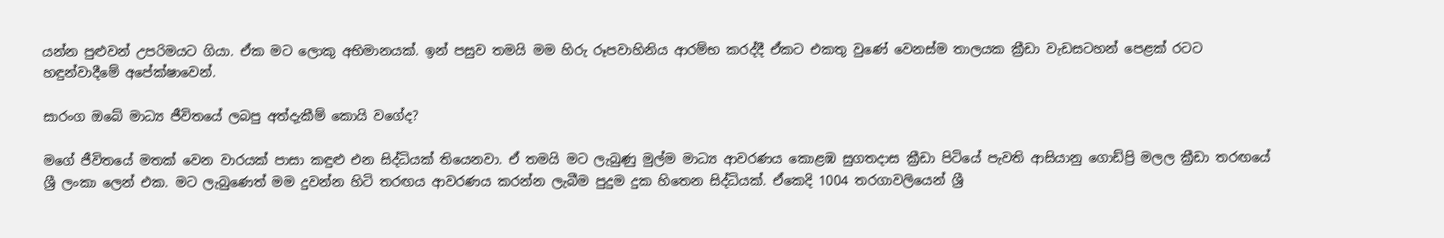යන්න පුළුවන් උපරිමයට ගියා. ඒක මට ලොකු අභිමානයක්. ඉන් පසුව තමයි මම හිරු රූපවාහිනිය ආරම්භ කරද්දී ඒකට එකතු වුණේ වෙනස්ම තාලයක ක්‍රීඩා වැඩසටහන් පෙළක් රටට හඳුන්වාදීමේ අපේක්ෂාවෙන්.

සාරංග ඔබේ මාධ්‍ය ජීවිතයේ ලබපු අත්දැකීම් කොයි වගේද?

මගේ ජීවිතයේ මතක් වෙන වාරයක් පාසා කඳුළු එන සිද්ධියක් තියෙනවා. ඒ තමයි මට ලැබුණු මුල්ම මාධ්‍ය ආවරණය කොළඹ සුගතදාස ක්‍රීඩා පිටියේ පැවති ආසියානු ගොඩ්ප්‍රි මලල ක්‍රීඩා තරඟයේ ශ්‍රී ලංකා ලෙන් එක. මට ලැබුණෙත් මම දුවන්න හිටි තරඟය ආවරණය කරන්න ලැබීම පුදුම දුක හිතෙන සිද්ධියක්. ඒකෙදි 1004 තරගාවලියෙන් ශ්‍රී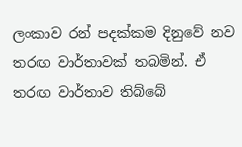ලංකාව රන් පදක්කම දිනුවේ නව තරඟ වාර්තාවක් තබමින්. ඒ තරඟ වාර්තාව තිබ්බේ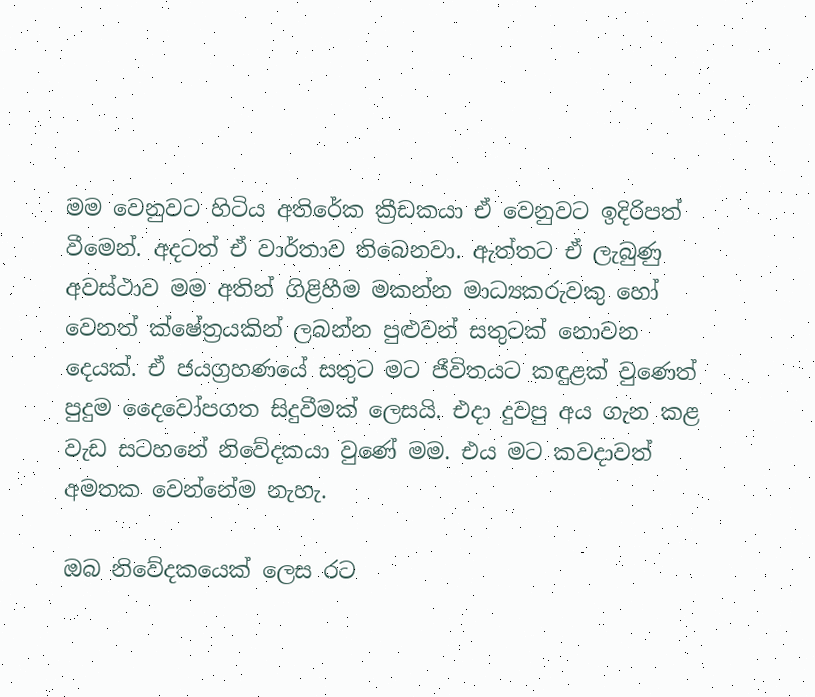මම වෙනුවට හිටිය අතිරේක ක්‍රීඩකයා ඒ වෙනුවට ඉදිරිපත් වීමෙන්. අදටත් ඒ වාර්තාව තිබෙනවා. ඇත්තට ඒ ලැබුණු අවස්ථාව මම අතින් ගිළිහීම මකන්න මාධ්‍යකරුවකු හෝ වෙනත් ක්ෂේත්‍රයකින් ලබන්න පුළුවන් සතුටක් නොවන දෙයක්. ඒ ජයග්‍රහණයේ සතුට මට ජීවිතයට කඳුළක් වුණෙත් පුදුම දෛවෝපගත සිදුවීමක් ලෙසයි. එදා දුවපු අය ගැන කළ වැඩ සටහනේ නිවේදකයා වුණේ මම. එය මට කවදාවත් අමතක වෙන්නේම නැහැ.

ඔබ නිවේදකයෙක් ලෙස රට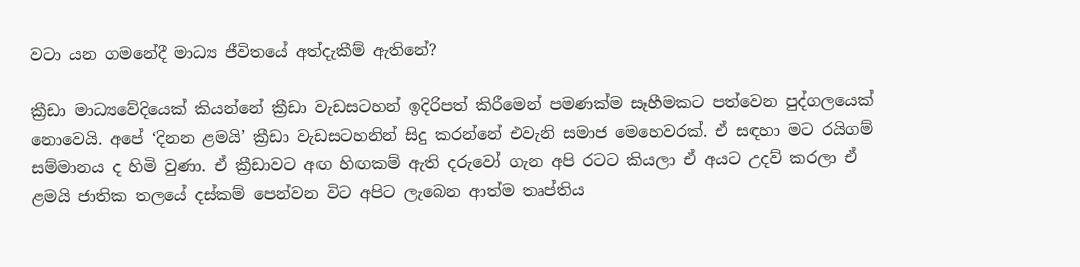වටා යන ගමනේදී මාධ්‍ය ජීවිතයේ අත්දැකීම් ඇතිනේ?

ක්‍රීඩා මාධ්‍යවේදියෙක් කියන්නේ ක්‍රීඩා වැඩසටහන් ඉදිරිපත් කිරීමෙන් පමණක්ම සෑහීමකට පත්වෙන පුද්ගලයෙක් නොවෙයි. අපේ ‘දිනන ළමයි’ ක්‍රීඩා වැඩසටහනින් සිදු කරන්නේ එවැනි සමාජ මෙහෙවරක්. ඒ සඳහා මට රයිගම් සම්මානය ද හිමි වුණා. ඒ ක්‍රීඩාවට අඟ හිඟකම් ඇති දරුවෝ ගැන අපි රටට කියලා ඒ අයට උදව් කරලා ඒ ළමයි ජාතික තලයේ දස්කම් පෙන්වන විට අපිට ලැබෙන ආත්ම තෘප්තිය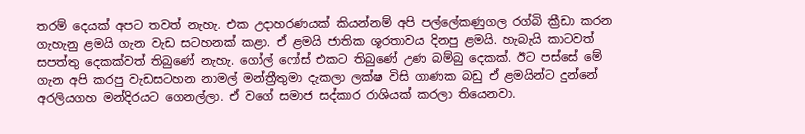තරම් දෙයක් අපට තවත් නැහැ. එක උදාහරණයක් කියන්නම් අපි පල්ලේකණුගල රග්බි ක්‍රීඩා කරන ගැහැනු ළමයි ගැන වැඩ සටහනක් කළා. ඒ ළමයි ජාතික ශූරතාවය දිනපු ළමයි. හැබැයි කාටවත් සපත්තු දෙකක්වත් තිබුණේ නැහැ. ගෝල් ෆෝස් එකට තිබුණේ උණ බම්බු දෙකක්. ඊට පස්සේ මේ ගැන අපි කරපු වැඩසටහන නාමල් මන්ත්‍රීතුමා දැකලා ලක්ෂ විසි ගාණක බඩු ඒ ළමයින්ට දුන්නේ අරලියගහ මන්දිරයට ගෙනල්ලා. ඒ වගේ සමාජ සද්කාර රාශියක් කරලා තියෙනවා.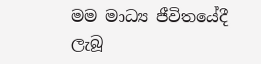මම මාධ්‍ය ජීවිතයේදී ලැබූ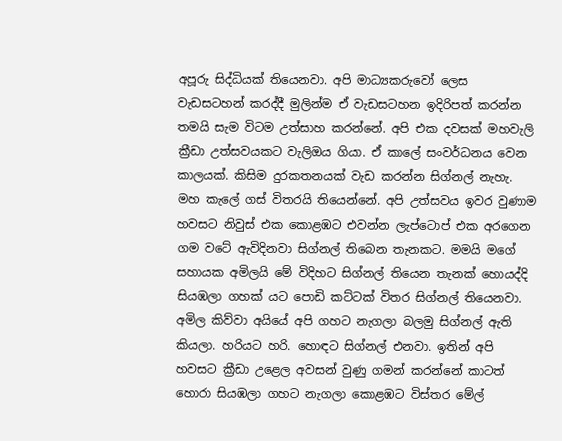අපූරු සිද්ධියක් තියෙනවා. අපි මාධ්‍යකරුවෝ ලෙස වැඩසටහන් කරද්දී මුලින්ම ඒ වැඩසටහන ඉදිරිපත් කරන්න තමයි සැම විටම උත්සාහ කරන්නේ. අපි එක දවසක් මහවැලි ක්‍රීඩා උත්සවයකට වැලිඔය ගියා. ඒ කාලේ සංවර්ධනය වෙන කාලයක්. කිසිම දුරකතනයක් වැඩ කරන්න සිග්නල් නැහැ. මහ කැලේ ගස් විතරයි තියෙන්නේ. අපි උත්සවය ඉවර වුණාම හවසට නිවුස් එක කොළඹට එවන්න ලැප්ටොප් එක අරගෙන ගම වටේ ඇවිදිනවා සිග්නල් තිබෙන තැනකට. මමයි මගේ සහායක අමිලයි මේ විදිහට සිග්නල් තියෙන තැනක් හොයද්දි සියඹලා ගහක් යට පොඩි කට්ටක් විතර සිග්නල් තියෙනවා. අමිල කිව්වා අයියේ අපි ගහට නැගලා බලමු සිග්නල් ඇති කියලා. හරියට හරි. හොඳට සිග්නල් එනවා. ඉතින් අපි හවසට ක්‍රීඩා උළෙල අවසන් වුණු ගමන් කරන්නේ කාටත් හොරා සියඹලා ගහට නැගලා කොළඹට විස්තර මේල්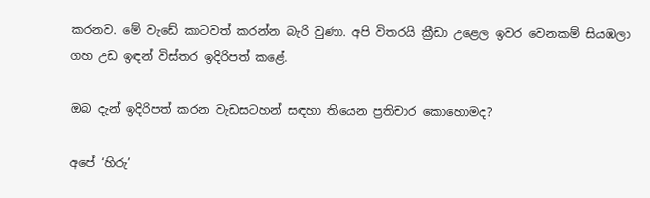කරනව. මේ වැඩේ කාටවත් කරන්න බැරි වුණා. අපි විතරයි ක්‍රීඩා උළෙල ඉවර වෙනකම් සියඹලා ගහ උඩ ඉඳන් විස්තර ඉදිරිපත් කළේ.

ඔබ දැන් ඉදිරිපත් කරන වැඩසටහන් සඳහා තියෙන ප්‍රතිචාර කොහොමද?

අපේ ‘හිරු’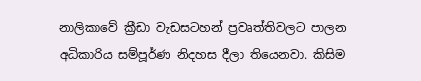නාලිකාවේ ක්‍රීඩා වැඩසටහන් ප්‍රවෘත්තිවලට පාලන අධිකාරිය සම්පූර්ණ නිදහස දීලා තියෙනවා. කිසිම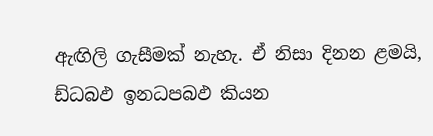ඇඟිලි ගැසීමක් නැහැ. ඒ නිසා දිනන ළමයි, ඩ්ධබඵ ඉනධපබඵ කියන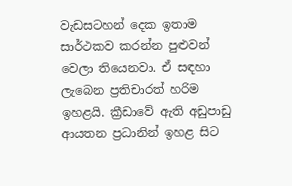වැඩසටහන් දෙක ඉතාම සාර්ථකව කරන්න පුළුවන් වෙලා තියෙනවා. ඒ සඳහා ලැබෙන ප්‍රතිචාරත් හරිම ඉහළයි. ක්‍රීඩාවේ ඇති අඩුපාඩු ආයතන ප්‍රධානින් ඉහළ සිට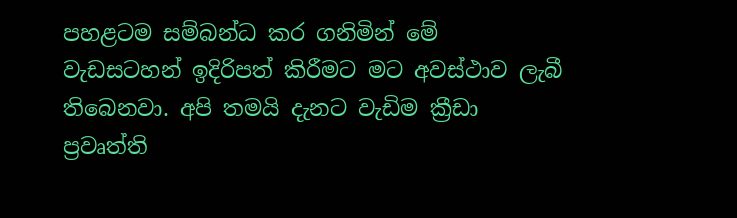පහළටම සම්බන්ධ කර ගනිමින් මේ වැඩසටහන් ඉදිරිපත් කිරීමට මට අවස්ථාව ලැබී තිබෙනවා. අපි තමයි දැනට වැඩිම ක්‍රීඩා ප්‍රවෘත්ති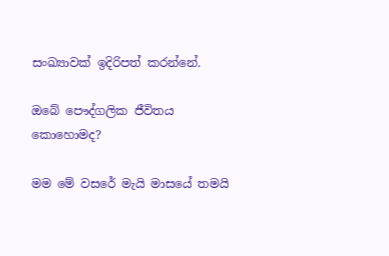සංඛ්‍යාවක් ඉදිරිපත් කරන්නේ.

ඔබේ පෞද්ගලික ජීවිතය කොහොමද?

මම මේ වසරේ මැයි මාසයේ තමයි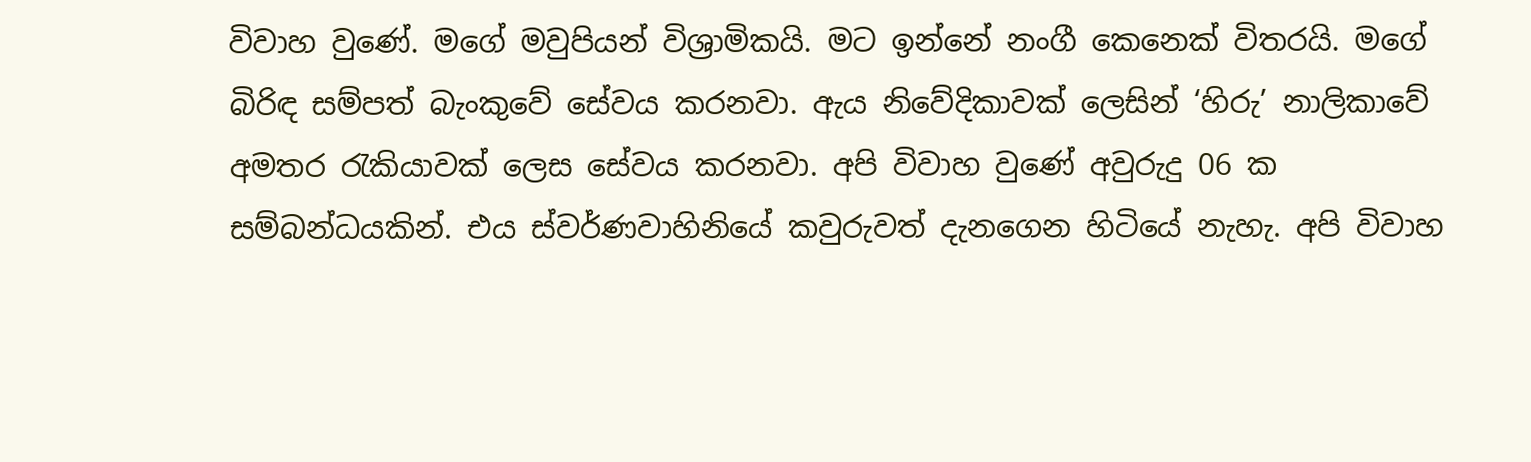විවාහ වුණේ. මගේ මවුපියන් විශ්‍රාමිකයි. මට ඉන්නේ නංගී කෙනෙක් විතරයි. මගේ බිරිඳ සම්පත් බැංකුවේ සේවය කරනවා. ඇය නිවේදිකාවක් ලෙසින් ‘හිරු’ නාලිකාවේ අමතර රැකියාවක් ලෙස සේවය කරනවා. අපි විවාහ වුණේ අවුරුදු 06 ක සම්බන්ධයකින්. එය ස්වර්ණවාහිනියේ කවුරුවත් දැනගෙන හිටියේ නැහැ. අපි විවාහ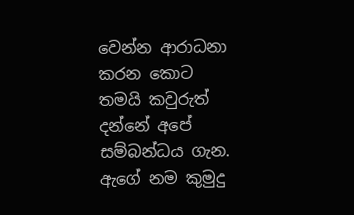වෙන්න ආරාධනා කරන කොට තමයි කවුරුත් දන්නේ අපේ සම්බන්ධය ගැන. ඇගේ නම කුමුදු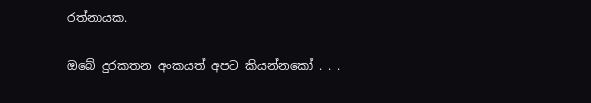රත්නායක.

ඔබේ දුරකතන අංකයත් අපට කියන්නකෝ . . .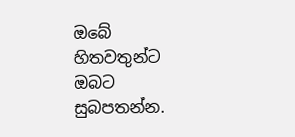ඔබේ හිතවතුන්ට ඔබට සුබපතන්න.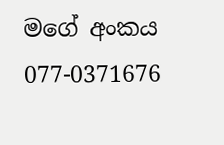මගේ අංකය 077-0371676